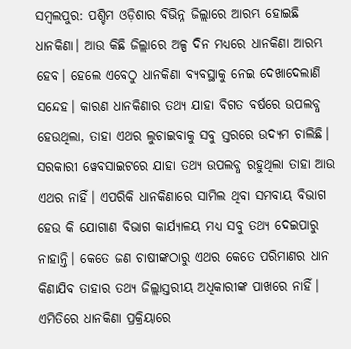ସମ୍ବଲପୁର: ପଶ୍ଚିମ ଓଡ଼ିଶାର ବିଭିନ୍ନ ଜିଲ୍ଲାରେ ଆରମ୍ଭ ହୋଇଛି ଧାନକିଣା। ଆଉ କିଛି ଜିଲ୍ଲାରେ ଅଳ୍ପ ଦିନ ମଧ୍ୟରେ ଧାନକିଣା ଆରମ୍ଭ ହେବ। ହେଲେ ଏବେଠୁ ଧାନକିଣା ବ୍ୟବସ୍ଥାକୁ ନେଇ ଦେଖାଦେଲାଣି ସନ୍ଦେହ। କାରଣ ଧାନକିଣାର ତଥ୍ୟ ଯାହା ବିଗତ ବର୍ଷରେ ଉପଲବ୍ଧ ହେଉଥିଲା, ତାହା ଏଥର ଲୁଚାଇବାକୁ ସବୁ ସ୍ତରରେ ଉଦ୍ୟମ ଚାଲିଛି। ସରକାରୀ ୱେବସାଇଟରେ ଯାହା ତଥ୍ୟ ଉପଲବ୍ଧ ରହୁଥିଲା ତାହା ଆଉ ଏଥର ନାହିଁ। ଏପରିକି ଧାନକିଣାରେ ସାମିଲ ଥିବା ସମବାୟ ବିଭାଗ ହେଉ କି ଯୋଗାଣ ବିଭାଗ କାର୍ଯ୍ୟାଳୟ ମଧ୍ୟ ସବୁ ତଥ୍ୟ ଦେଇପାରୁ ନାହାନ୍ତି। କେତେ ଜଣ ଚାଷୀଙ୍କଠାରୁ ଏଥର କେତେ ପରିମାଣର ଧାନ କିଣାଯିବ ତାହାର ତଥ୍ୟ ଜିଲ୍ଲାସ୍ତରୀୟ ଅଧିକାରୀଙ୍କ ପାଖରେ ନାହିଁ। ଏମିତିରେ ଧାନକିଣା ପ୍ରକ୍ରିୟାରେ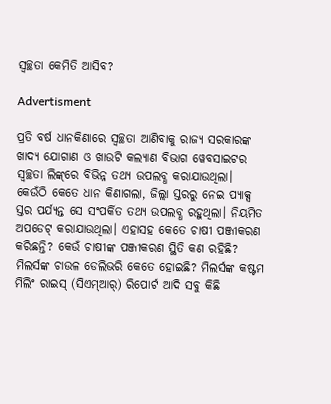ସ୍ୱଚ୍ଛତା କେମିତି ଆସିବ?

Advertisment

ପ୍ରତି ବର୍ଷ ଧାନକିଣାରେ ସ୍ୱଚ୍ଛତା ଆଣିବାକୁ ରାଜ୍ୟ ସରକାରଙ୍କ ଖାଦ୍ୟ ଯୋଗାଣ ଓ ଖାଉଟି କଲ୍ୟାଣ ବିଭାଗ ୱେବସାଇଟର ସ୍ୱଚ୍ଛତା ଲିଙ୍କ୍‌ରେ ବିଭିନ୍ନ ତଥ୍ୟ ଉପଲବ୍ଧ କରାଯାଉଥିଲା। କେଉଁଠି କେତେ ଧାନ କିଣାଗଲା, ଜିଲ୍ଲା ସ୍ତରରୁ ନେଇ ପ୍ୟାକ୍ସ ସ୍ତର ପର୍ଯ୍ୟନ୍ତ ସେ ସଂପର୍କିତ ତଥ୍ୟ ଉପଲବ୍ଧ ରହୁଥିଲା। ନିୟମିତ ଅପଡେଟ୍‌ କରାଯାଉଥିଲା। ଏହାସହ କେତେ ଚାଷୀ ପଞ୍ଜୀକରଣ କରିଛନ୍ତି? କେଉଁ ଚାଷୀଙ୍କ ପଞ୍ଜୀକରଣ ସ୍ଥିତି କଣ ରହିଛି? ମିଲର୍ସଙ୍କ ଚାଉଳ ଡେଲିଭରି କେତେ ହୋଇଛି? ମିଲର୍ସଙ୍କ କଷ୍ଟମ ମିଲିଂ ରାଇସ୍‌ (ସିଏମ୍‌ଆର୍‌) ରିପୋର୍ଟ ଆଦି ସବୁ କିଛି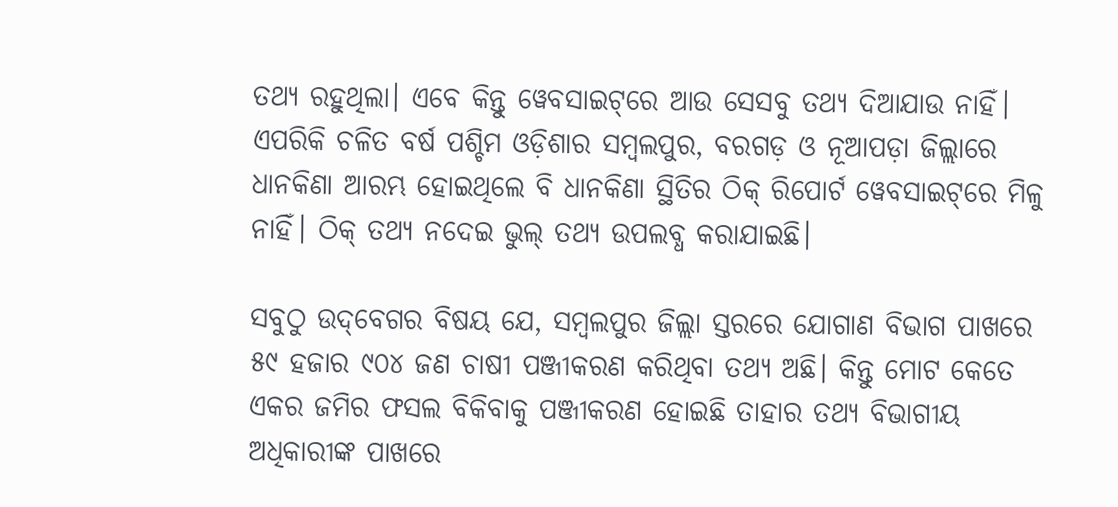ତଥ୍ୟ ରହୁଥିଲା। ଏବେ କିନ୍ତୁ ୱେବସାଇଟ୍‌ରେ ଆଉ ସେସବୁ ତଥ୍ୟ ଦିଆଯାଉ ନାହିଁ। ଏପରିକି ଚଳିତ ବର୍ଷ ପଶ୍ଚିମ ଓଡ଼ିଶାର ସମ୍ବଲପୁର, ବରଗଡ଼ ଓ ନୂଆପଡ଼ା ଜିଲ୍ଲାରେ ଧାନକିଣା ଆରମ୍ଭ ହୋଇଥିଲେ ବି ଧାନକିଣା ସ୍ଥିତିର ଠିକ୍‌ ରିପୋର୍ଟ ୱେବସାଇଟ୍‌ରେ ମିଳୁ ନାହିଁ। ଠିକ୍‌ ତଥ୍ୟ ନଦେଇ ଭୁଲ୍‌ ତଥ୍ୟ ଉପଲବ୍ଧ କରାଯାଇଛି।

ସବୁଠୁ ଉଦ୍‌ବେଗର ବିଷୟ ଯେ, ସମ୍ବଲପୁର ଜିଲ୍ଲା ସ୍ତରରେ ଯୋଗାଣ ବିଭାଗ ପାଖରେ ୫୯ ହଜାର ୯୦୪ ଜଣ ଚାଷୀ ପଞ୍ଜୀକରଣ କରିଥିବା ତଥ୍ୟ ଅଛି। କିନ୍ତୁ ମୋଟ କେତେ ଏକର ଜମିର ଫସଲ ବିକିବାକୁ ପଞ୍ଜୀକରଣ ହୋଇଛି ତାହାର ତଥ୍ୟ ବିଭାଗୀୟ ଅଧିକାରୀଙ୍କ ପାଖରେ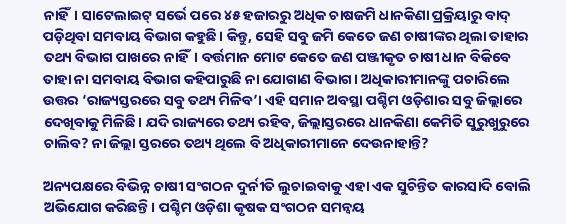ନାହିଁ। ସାଟେଲାଇଟ୍‌ ସର୍ଭେ ପରେ ୪୫ ହଜାରରୁ ଅଧିକ ଚାଷଜମି ଧାନକିଣା ପ୍ରକ୍ରିୟାରୁ ବାଦ୍‌ ପଡ଼ିଥିବା ସମବାୟ ବିଭାଗ କହୁଛି। କିନ୍ତୁ, ସେହି ସବୁ ଜମି କେତେ ଜଣ ଚାଷୀଙ୍କର ଥିଲା ତାହାର ତଥ୍ୟ ବିଭାଗ ପାଖରେ ନାହିଁ। ବର୍ତ୍ତମାନ ମୋଟ କେତେ ଜଣ ପଞ୍ଜୀକୃତ ଚାଷୀ ଧାନ ବିକିବେ ତାହା ନା ସମବାୟ ବିଭାଗ କହିପାରୁଛି ନା ଯୋଗାଣ ବିଭାଗ। ଅଧିକାରୀମାନଙ୍କୁ ପଚାରିଲେ ଉତ୍ତର ‘ରାଜ୍ୟସ୍ତରରେ ସବୁ ତଥ୍ୟ ମିଳିବ’। ଏହି ସମାନ ଅବସ୍ଥା ପଶ୍ଚିମ ଓଡ଼ିଶାର ସବୁ ଜିଲ୍ଲାରେ ଦେଖିବାକୁ ମିଳିଛି। ଯଦି ରାଜ୍ୟରେ ତଥ୍ୟ ରହିବ, ଜିଲ୍ଲାସ୍ତରରେ ଧାନକିଣା କେମିତି ସୁରୁଖୁରୁରେ ଚାଲିବ? ନା ଜିଲ୍ଲା ସ୍ତରରେ ତଥ୍ୟ ଥିଲେ ବି ଅଧିକାରୀମାନେ ଦେଉନାହାନ୍ତି?

ଅନ୍ୟପକ୍ଷରେ ବିଭିନ୍ନ ଚାଷୀ ସଂଗଠନ ଦୁର୍ନୀତି ଲୁଚାଇବାକୁ ଏହା ଏକ ସୁଚିନ୍ତିତ କାରସାଦି ବୋଲି ଅଭିଯୋଗ କରିଛନ୍ତି। ପଶ୍ଚିମ ଓଡ଼ିଶା କୃଷକ ସଂଗଠନ ସମନ୍ବୟ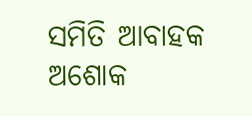ସମିତି ଆବାହକ ଅଶୋକ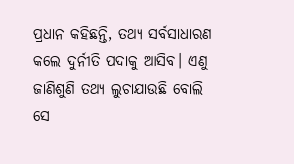ପ୍ରଧାନ କହିଛନ୍ତି, ତଥ୍ୟ ସର୍ବସାଧାରଣ କଲେ ଦୁର୍ନୀତି ପଦାକୁ ଆସିବ। ଏଣୁ ଜାଣିଶୁଣି ତଥ୍ୟ ଲୁଚାଯାଉଛି ବୋଲି ସେ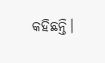କହିଛନ୍ତି।